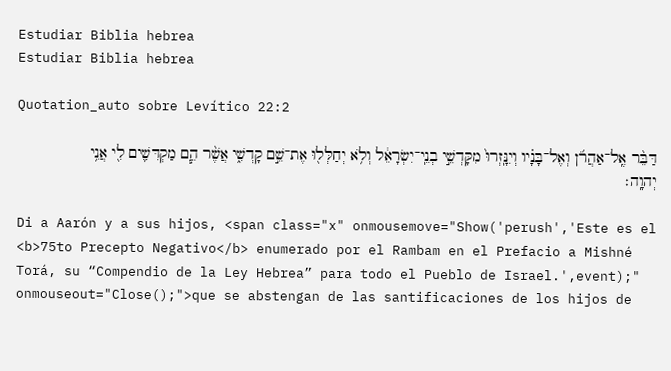Estudiar Biblia hebrea
Estudiar Biblia hebrea

Quotation_auto sobre Levítico 22:2

דַּבֵּ֨ר אֶֽל־אַהֲרֹ֜ן וְאֶל־בָּנָ֗יו וְיִנָּֽזְרוּ֙ מִקָּדְשֵׁ֣י בְנֵֽי־יִשְׂרָאֵ֔ל וְלֹ֥א יְחַלְּל֖וּ אֶת־שֵׁ֣ם קָדְשִׁ֑י אֲשֶׁ֨ר הֵ֧ם מַקְדִּשִׁ֛ים לִ֖י אֲנִ֥י יְהוָֽה׃

Di a Aarón y a sus hijos, <span class="x" onmousemove="Show('perush','Este es el <b>75to Precepto Negativo</b> enumerado por el Rambam en el Prefacio a Mishné Torá, su “Compendio de la Ley Hebrea” para todo el Pueblo de Israel.',event);" onmouseout="Close();">que se abstengan de las santificaciones de los hijos de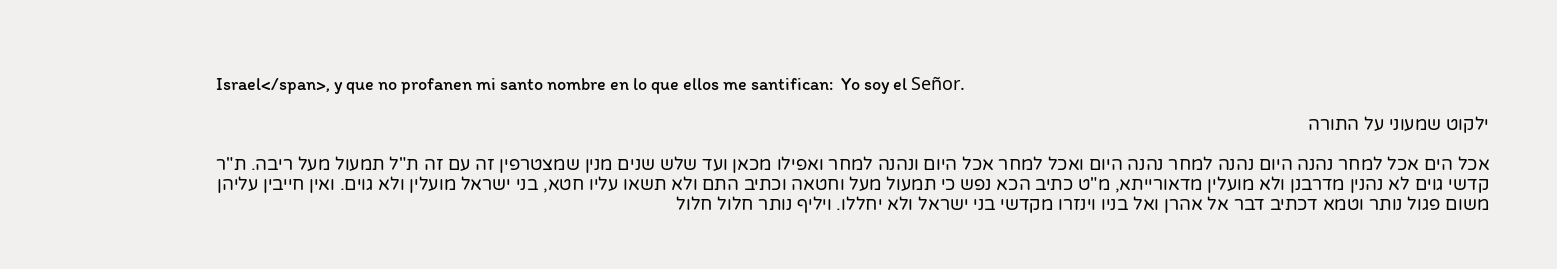Israel</span>, y que no profanen mi santo nombre en lo que ellos me santifican:  Yo soy el Señor.

ילקוט שמעוני על התורה

אכל הים אכל למחר נהנה היום נהנה למחר נהנה היום ואכל למחר אכל היום ונהנה למחר ואפילו מכאן ועד שלש שנים מנין שמצטרפין זה עם זה ת"ל תמעול מעל ריבה. ת"ר קדשי גוים לא נהנין מדרבנן ולא מועלין מדאורייתא, מ"ט כתיב הכא נפש כי תמעול מעל וחטאה וכתיב התם ולא תשאו עליו חטא, בני ישראל מועלין ולא גוים. ואין חייבין עליהן משום פגול נותר וטמא דכתיב דבר אל אהרן ואל בניו וינזרו מקדשי בני ישראל ולא יחללו. ויליף נותר חלול חלול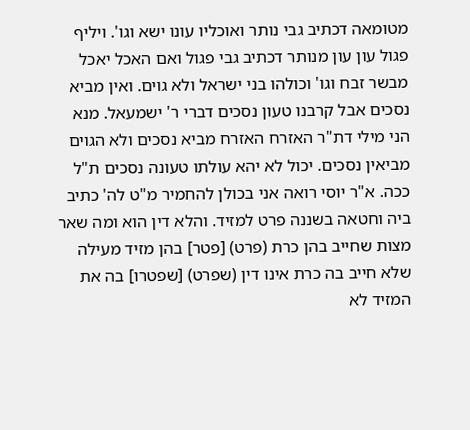מטומאה דכתיב גבי נותר ואוכליו עונו ישא וגו'. ויליף פגול עון עון מנותר דכתיב גבי פגול ואם האכל יאכל מבשר זבח וגו' וכולהו בני ישראל ולא גוים. ואין מביא נסכים אבל קרבנו טעון נסכים דברי ר' ישמעאל. מנא הני מילי דת"ר האזרח האזרח מביא נסכים ולא הגוים מביאין נסכים. יכול לא יהא עולתו טעונה נסכים ת"ל ככה. א"ר יוסי רואה אני בכולן להחמיר מ"ט לה' כתיב ביה וחטאה בשננה פרט למזיד. והלא דין הוא ומה שאר מצות שחייב בהן כרת (פרט) [פטר] בהן מזיד מעילה שלא חייב בה כרת אינו דין (שפרט) [שפטרו] בה את המזיד לא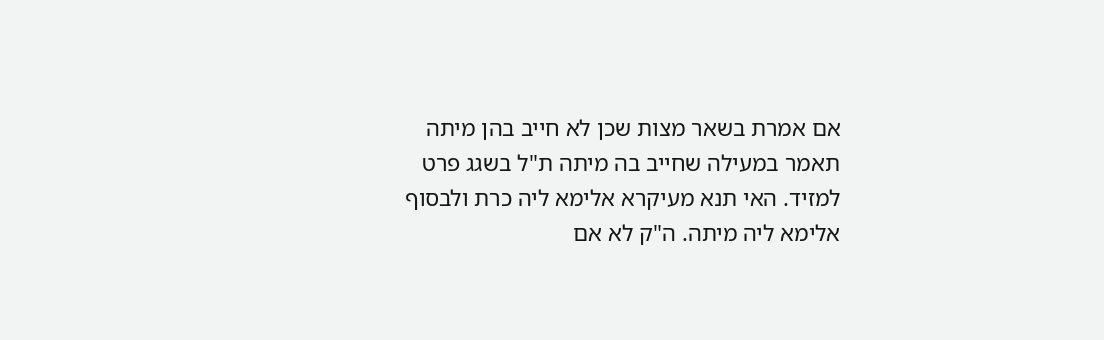אם אמרת בשאר מצות שכן לא חייב בהן מיתה תאמר במעילה שחייב בה מיתה ת"ל בשגג פרט למזיד. האי תנא מעיקרא אלימא ליה כרת ולבסוף אלימא ליה מיתה. ה"ק לא אם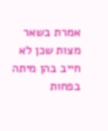אמרת בשאר מצות שכן לא חייב בהן מיתה בפחות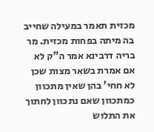מכזית תאמר במעילה שחייב בה מיתה בפחות מכזית. מר בריה דרבינא אמר ה"ק לא אם אמרת בשאר מצות שכן לא חחי' בהן שאין מתכוון כמתכוון שאם נתכוון לחתוך את התלוש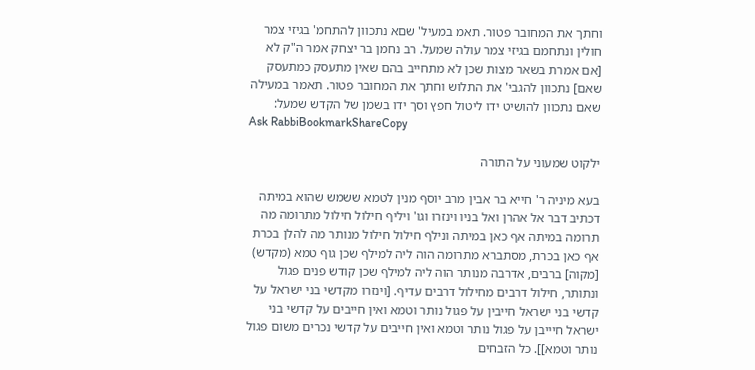וחתך את המחובר פטור. תאמ במעיל' שםא נתכוון להתחמ' בגיזי צמר חולין ונתחמם בגיזי צמר עולה שמעל. רב נחמן בר יצחק אמר ה"ק לא [אם אמרת בשאר מצות שכן לא מתחייב בהם שאין מתעסק כמתעסק שאם] נתכוון להגבי' את התלוש וחתך את המחובר פטור. תאמר במעילה שאם נתכוון להושיט ידו ליטול חפץ וסך ידו בשמן של הקדש שמעל:
Ask RabbiBookmarkShareCopy

ילקוט שמעוני על התורה

בעא מיניה ר' חייא בר אבין מרב יוסף מנין לטמא ששמש שהוא במיתה דכתיב דבר אל אהרן ואל בניו וינזרו וגו' ויליף חילול חילול מתרומה מה תרומה במיתה אף כאן במיתה ונילף חילול חילול מנותר מה להלן בכרת אף כאן בכרת, מסתברא מתרומה הוה ליה למילף שכן גוף טמא (מקדש) [מקוה] ברבים, אדרבה מנותר הוה ליה למילף שכן קודש פנים פגול ונתותר, חילול דרבים מחילול דרבים עדיף. [וינזרו מקדשי בני ישראל על קדשי בני ישראל חייבין על פגול נותר וטמא ואין חייבים על קדשי בני ישראל חיייבן על פגול נותר וטמא ואין חייבים על קדשי נכרים משום פגול נותר וטמא]]. כל הזבחים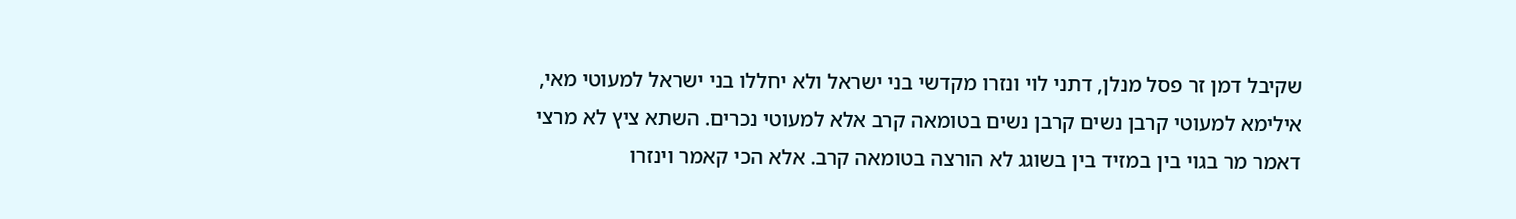שקיבל דמן זר פסל מנלן, דתני לוי ונזרו מקדשי בני ישראל ולא יחללו בני ישראל למעוטי מאי, אילימא למעוטי קרבן נשים קרבן נשים בטומאה קרב אלא למעוטי נכרים. השתא ציץ לא מרצי דאמר מר בגוי בין במזיד בין בשוגג לא הורצה בטומאה קרב. אלא הכי קאמר וינזרו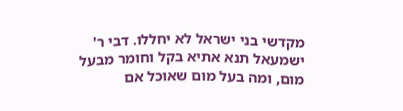מקדשי בני ישראל לא יחללו. דבי ר' ישמעאל תנא אתיא בקל וחומר מבעל מום, ומה בעל מום שאוכל אם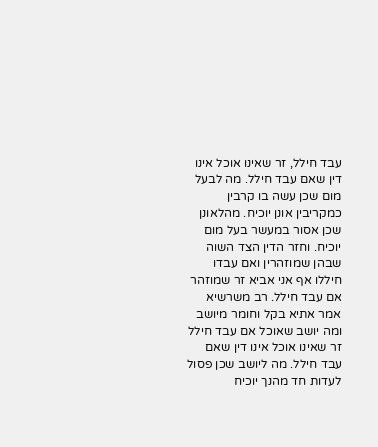עבד חילל, זר שאינו אוכל אינו דין שאם עבד חילל. מה לבעל מום שכן עשה בו קרבין כמקריבין אונן יוכיח. מהלאונן שכן אסור במעשר בעל מום יוכיח. וחזר הדין הצד השוה שבהן שמוזהרין ואם עבדו חיללו אף אני אביא זר שמוזהר אם עבד חילל. רב משרשיא אמר אתיא בקל וחומר מיושב ומה יושב שאוכל אם עבד חילל זר שאינו אוכל אינו דין שאם עבד חילל. מה ליושב שכן פסול לעדות חד מהנך יוכיח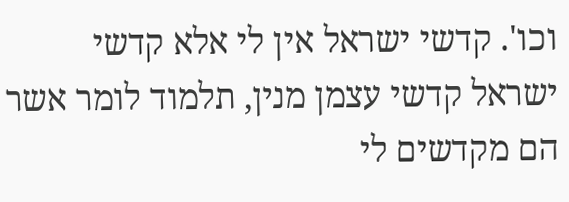וכו'. קדשי ישראל אין לי אלא קדשי ישראל קדשי עצמן מנין, תלמוד לומר אשר הם מקדשים לי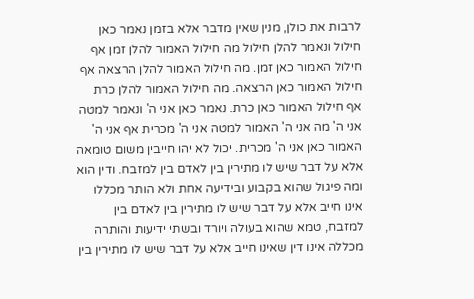לרבות את כולן, מנין שאין מדבר אלא בזמן נאמר כאן חילול ונאמר להלן חילול מה חילול האמור להלן זמן אף חילול האמור כאן זמן. מה חילול האמור להלן הרצאה אף חילול האמור כאן הרצאה. מה חילול האמור להלן כרת אף חילול האמור כאן כרת. נאמר כאן אני ה' ונאמר למטה אני ה' מה אני ה' האמור למטה אני ה' מכרית אף אני ה' האמור כאן אני ה' מכרית. יכול לא יהו חייבין משום טומאה אלא על דבר שיש לו מתירין בין לאדם בין למזבח. ודין הוא ומה פיגול שהוא בקבוע ובידיעה אחת ולא הותר מכללו אינו חייב אלא על דבר שיש לו מתירין בין לאדם בין למזבח, טמא שהוא בעולה ויורד ובשתי ידיעות והותרה מכללה אינו דין שאינו חייב אלא על דבר שיש לו מתירין בין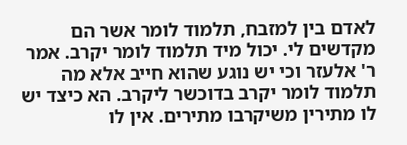לאדם בין למזבח, תלמוד לומר אשר הם מקדשים לי. יכול מיד תלמוד לומר יקרב. אמר ר' אלעזר וכי יש נוגע שהוא חייב אלא מה תלמוד לומר יקרב בדוכשר ליקרב. הא כיצד יש לו מתירין משיקרבו מתירים. אין לו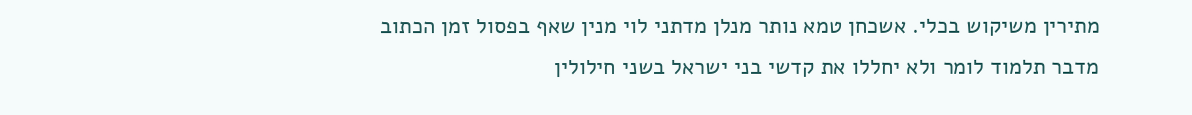מתירין משיקוש בכלי. אשכחן טמא נותר מנלן מדתני לוי מנין שאף בפסול זמן הכתוב מדבר תלמוד לומר ולא יחללו את קדשי בני ישראל בשני חילולין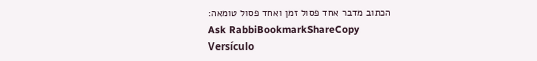הכתוב מדבר אחד פסול זמן ואחד פסול טומאה:
Ask RabbiBookmarkShareCopy
Versículo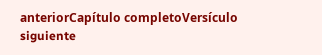anteriorCapítulo completoVersículo siguiente